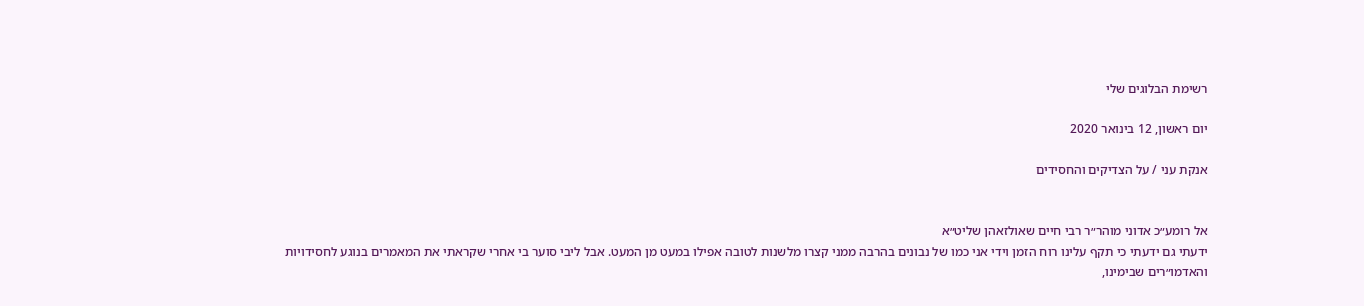רשימת הבלוגים שלי

יום ראשון, 12 בינואר 2020

אנקת עני / על הצדיקים והחסידים


אל רומע״כ אדוני מוהר״ר רבי חיים שאולזאהן שליט״א
ידעתי גם ידעתי כי תקף עלינו רוח הזמן וידי אני כמו של נבונים בהרבה ממני קצרו מלשנות לטובה אפילו במעט מן המעט. אבל ליבי סוער בי אחרי שקראתי את המאמרים בנוגע לחסידויות והאדמו״רים שבימינו,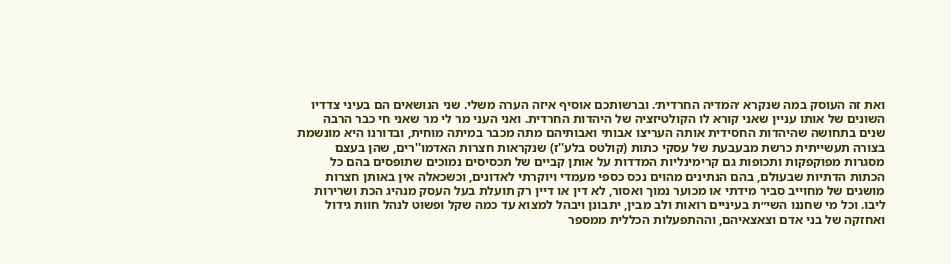ואת זה העוסק במה שנקרא ׳המדיה החרדית׳. וברשותכם אוסיף איזה הערה משלי. שני הנושאים הם בעיני צדדיו השונים של אותו עניין שאני קורא לו הקולטיזציה של היהדות החרדית. ואני העני מר לי מר שאני חי כבר הרבה שנים בתחושה שהיהדות החסידית אותה העריצו אבותי ואבותיהם מתה מכבר במיתה מוחית, ובדורנו היא מונשמת בצורה תעשייתית כרשת מבעבעת של עסקי כתות (קולטס בלע''ז) שנקראות חצרות האדמו''רים, שהן בעצם מסגרות מפוקפקות ותכופות גם קרימינליות המדדות על אותן קביים של תכסיסים נמוכים שתופסים בהם כל הכתות הדתיות שבעולם, בהם הנתינים מהוים נכס כספי מעמדי ויוקרתי לאדונים, וכשכאלה אין באותן חצרות מושגים של מחוייב סביר מידתי או מכוער נמוך ואסור, לא דין או דיין רק תועלת בעל העסק מנהיג הכת ושרירות ליבו. וכל מי שחננו השי״ת בעיניים רואות ולב מבין, יתבונן ויבהל למצוא עד כמה שקל ופשוט לנהל חוות גידול ואחזקה של בני אדם וצאצאיהם, וההתפעלות הכללית ממספר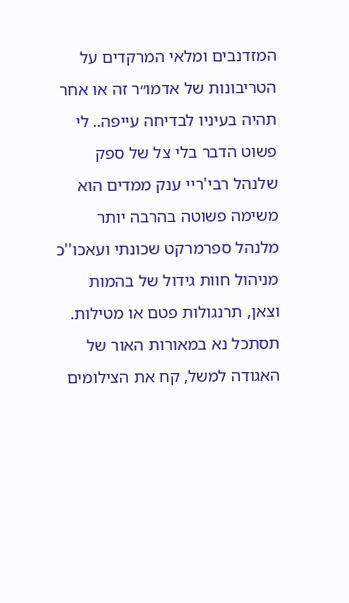המזדנבים ומלאי המרקדים על הטריבונות של אדמו״ר זה או אחר תהיה בעיניו לבדיחה עייפה.. לי פשוט הדבר בלי צל של ספק שלנהל רבי'ריי ענק ממדים הוא משימה פשוטה בהרבה יותר מלנהל ספרמרקט שכונתי ועאכו''כ מניהול חוות גידול של בהמות וצאן, תרנגולות פטם או מטילות. תסתכל נא במאורות האור של האגודה למשל, קח את הצילומים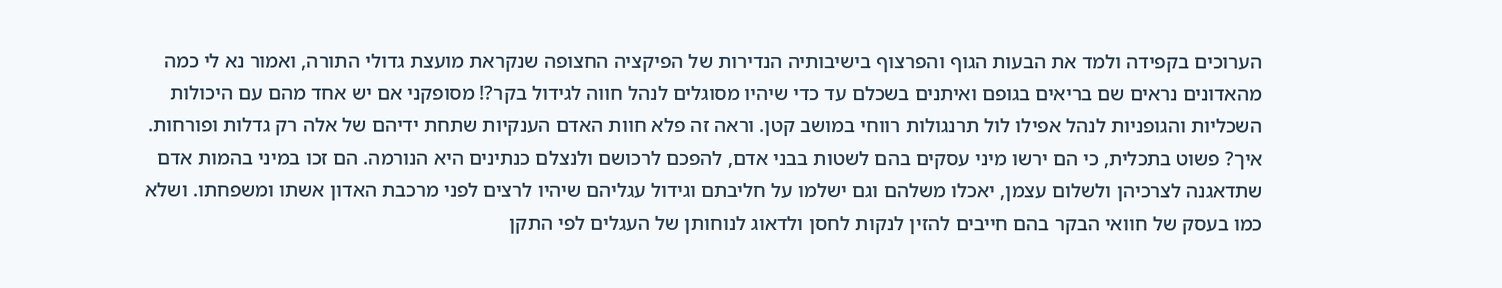הערוכים בקפידה ולמד את הבעות הגוף והפרצוף בישיבותיה הנדירות של הפיקציה החצופה שנקראת מועצת גדולי התורה, ואמור נא לי כמה מהאדונים נראים שם בריאים בגופם ואיתנים בשכלם עד כדי שיהיו מסוגלים לנהל חווה לגידול בקר?! מסופקני אם יש אחד מהם עם היכולות השכליות והגופניות לנהל אפילו לול תרנגולות רווחי במושב קטן. וראה זה פלא חוות האדם הענקיות שתחת ידיהם של אלה רק גדלות ופורחות. איך? פשוט בתכלית, כי הם ירשו מיני עסקים בהם לשטות בבני אדם, להפכם לרכושם ולנצלם כנתינים היא הנורמה. הם זכו במיני בהמות אדם שתדאגנה לצרכיהן ולשלום עצמן, יאכלו משלהם וגם ישלמו על חליבתם וגידול עגליהם שיהיו לרצים לפני מרכבת האדון אשתו ומשפחתו. ושלא כמו בעסק של חוואי הבקר בהם חייבים להזין לנקות לחסן ולדאוג לנוחותן של העגלים לפי התקן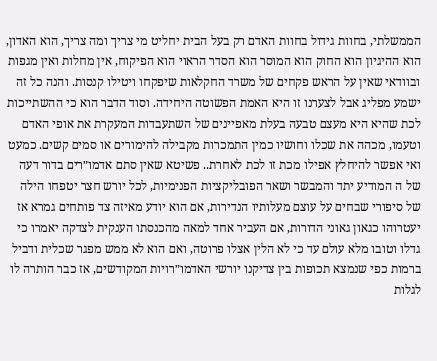הממשלתי, בחוות גידול בחוות האדם רק בעל הבית יחליט מי צריך ומה צריך, הוא האדון, הוא ההיגיון הוא החוק הוא המוסר הוא הסדר הראוי הוא הפיקוח, אין מחלות ואין מגפות ובוודאי שאין על הראש פקחים של משרד החקלאות שיפקחו ויטילו קנסות. והנה כל זה ישמע מפליג אבל לצערנו זו היא האמת הפשוטה היחידה. וסוד הדבר הוא כי ההשתייכות לכת שהיא היא מעצם טבעה בעלת מאפיינים של השתעבדות המעקרת את אופי האדם וטעמו, מכהה את שכלו וחושיו כמין התמכרות מקבילה להימורים או סמים קשים. כמעט ואי אפשר להיחלץ אפילו מכת זו לכת לאחרת.. פשיטא שאין סתם אדמו״רים בדור דעה של ה המודיע יתד והמבשר ושאר הפובליקציות הפנימיות, לכל יורש חצר יטפחו הילה של סיפורי שבחים על עוצם מעלותיו הנדירות, אם הוא יודע מאיזה צד פותחים גמרא אז יעטרוהו כגאון גאוני הדורות, אם העביר אחד למאה מהכנסתו הענקית לצדקה יאמרו כי גדלו וטובו מלא עולם עד כי לא הלין אצלו פרוטה, ואם הוא לא ממש מפגר שכלית ודביל ברמות כפי שנמצא תכופות בין צדיקנו יורשי האדמו״רויות המקודשים, אז כבר הותרה לו לגלות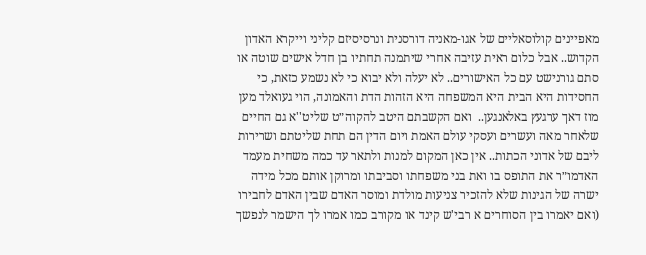מאפיינים קולוסאליים של אגו-מאניה דורסנית ונרסיסיזם קליני וייקרא האדון הקדוש.. אבל כלום ראית עזיבה אחרי שיתמנה תחתיו בן חדל אישים שוטה או סתם גורנישט עם כל האישורים.. לא יעלה ולא יבוא כי לא נשמע כזאת, כי החסידות היא הבית היא המשפחה היא הזהות הדת והאמונה, הוי געואלד מען מוז דאך ערגעץ באלאנגען..  ואם הקשבתם היטב להקוה״ט שליט''א גם החיים שלאחר מאה ועשרים ועסקי עולם האמת ויום הדין הם תחת שליטתם ושרירות ליבם של אדוני הכתות.. אין כאן המקום למנות ולתאר עד כמה משחית מעמד האדמו״ר את התופס בו ואת בני משפחתו וסביבתו ומרוקן אותם מכל מידה ישרה של הגינות שלא להזכיר צניעות מולדת ומוסר האדם שבין האדם לחבירו (ואם יאמרו בין הסוחרים א רבי'ש קינד או מקורב כמו אמרו לך הישמר לנפשך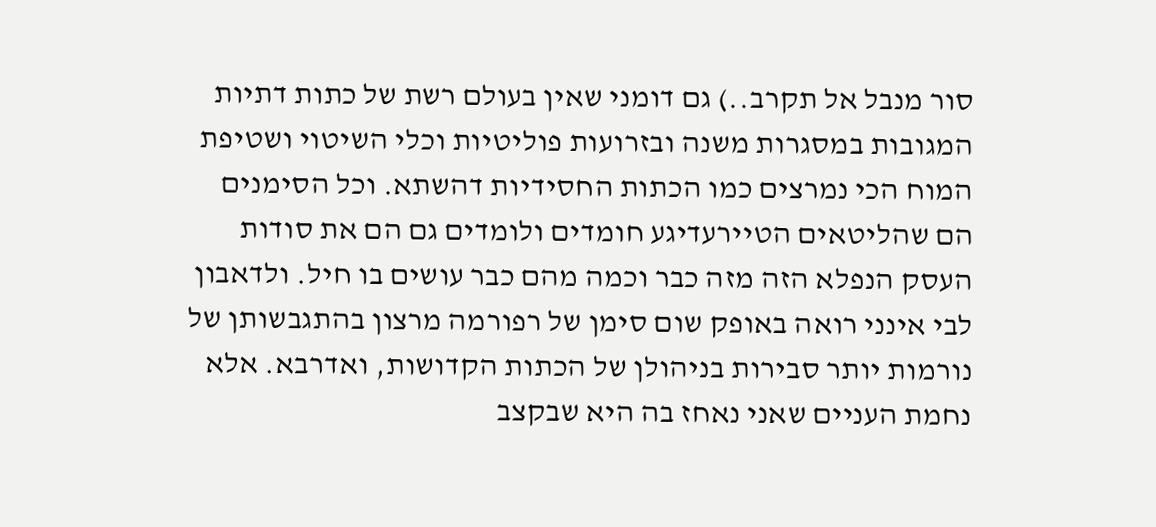סור מנבל אל תקרב..) גם דומני שאין בעולם רשת של כתות דתיות המגובות במסגרות משנה ובזרועות פוליטיות וכלי השיטוי ושטיפת המוח הכי נמרצים כמו הכתות החסידיות דהשתא. וכל הסימנים הם שהליטאים הטיירעדיגע חומדים ולומדים גם הם את סודות העסק הנפלא הזה מזה כבר וכמה מהם כבר עושים בו חיל. ולדאבון לבי אינני רואה באופק שום סימן של רפורמה מרצון בהתגבשותן של נורמות יותר סבירות בניהולן של הכתות הקדושות, ואדרבא. אלא נחמת העניים שאני נאחז בה היא שבקצב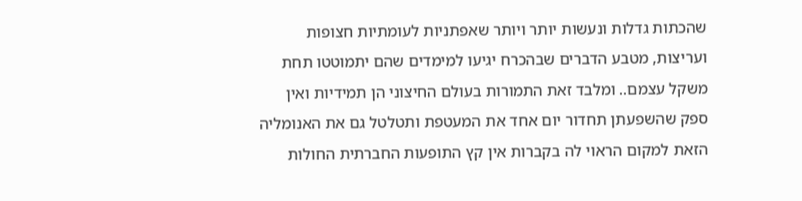שהכתות גדלות ונעשות יותר ויותר שאפתניות לעומתיות חצופות ועריצות, מטבע הדברים שבהכרח יגיעו למימדים שהם יתמוטטו תחת משקל עצמם.. ומלבד זאת התמורות בעולם החיצוני הן תמידיות ואין ספק שהשפעתן תחדור יום אחד את המעטפת ותטלטל גם את האנומליה  הזאת למקום הראוי לה בקברות אין קץ התופעות החברתית החולות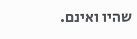שהיו ואינם.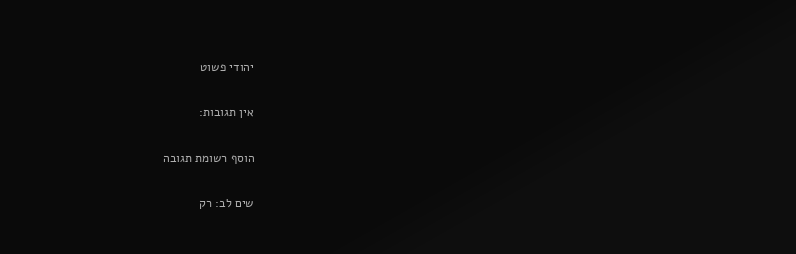יהודי פשוט

אין תגובות:

הוסף רשומת תגובה

שים לב: רק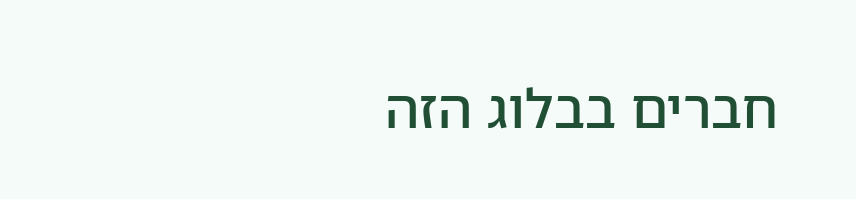חברים בבלוג הזה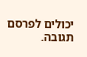יכולים לפרסם תגובה.